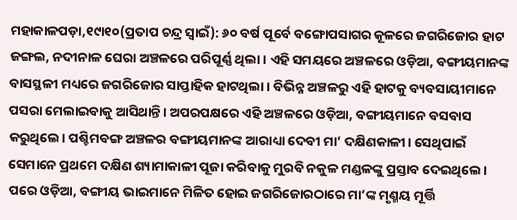ମହାକାଳପଡ଼ା,୧୯ା୧୦(ପ୍ରତାପ ଚନ୍ଦ୍ର ସ୍ବାଇଁ): ୬୦ ବର୍ଷ ପୂର୍ବେ ବଙ୍ଗୋପସାଗର କୂଳରେ ଜଗରିଜୋର ହାଟ ଜଙ୍ଗଲ, ନଦୀନାଳ ଘେରା ଅଞ୍ଚଳରେ ପରିପୂର୍ଣ୍ଣ ଥିଲା। ଏହି ସମୟରେ ଅଞ୍ଚଳରେ ଓଡ଼ିଆ, ବଙ୍ଗୀୟମାନଙ୍କ ବାସସ୍ଥଳୀ ମଧ୍ୟରେ ଜଗରିଜୋର ସାପ୍ତାହିକ ହାଟଥିଲା। ବିଭିନ୍ନ ଅଞ୍ଚଳରୁ ଏହି ହାଟକୁ ବ୍ୟବସାୟୀମାନେ ପସରା ମେଲାଇବାକୁ ଆସିଥାନ୍ତି। ଅପରପକ୍ଷରେ ଏହି ଅଞ୍ଚଳରେ ଓଡ଼ିଆ, ବଙ୍ଗୀୟମାନେ ବସବାସ କରୁଥିଲେ। ପଶ୍ଚିମବଙ୍ଗ ଅଞ୍ଚଳର ବଙ୍ଗୀୟମାନଙ୍କ ଆରାଧ୍ୟା ଦେବୀ ମା’ ଦକ୍ଷିଣକାଳୀ। ସେଥିପାଇଁ ସେମାନେ ପ୍ରଥମେ ଦକ୍ଷିଣ ଶ୍ୟାମାକାଳୀ ପୂଜା କରିବାକୁ ମୁରବି ନକୁଳ ମଣ୍ଡଳଙ୍କୁ ପ୍ରସ୍ତାବ ଦେଇଥିଲେ। ପରେ ଓଡ଼ିଆ, ବଙ୍ଗୀୟ ଭାଇମାନେ ମିଳିତ ହୋଇ ଜଗରିଜୋରଠାରେ ମା’ଙ୍କ ମୃଣ୍ମୟ ମୂର୍ତ୍ତି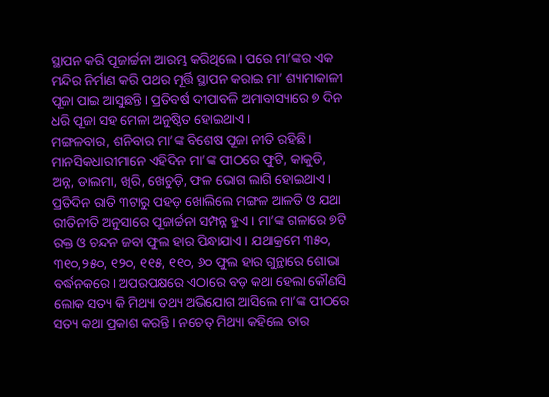ସ୍ଥାପନ କରି ପୂଜାର୍ଚ୍ଚନା ଆରମ୍ଭ କରିଥିଲେ। ପରେ ମା’ଙ୍କର ଏକ ମନ୍ଦିର ନିର୍ମାଣ କରି ପଥର ମୂର୍ତ୍ତି ସ୍ଥାପନ କରାଇ ମା’ ଶ୍ୟାମାକାଳୀ ପୂଜା ପାଇ ଆସୁଛନ୍ତି। ପ୍ରତିବର୍ଷ ଦୀପାବଳି ଅମାବାସ୍ୟାରେ ୭ ଦିନ ଧରି ପୂଜା ସହ ମେଳା ଅନୁଷ୍ଠିତ ହୋଇଥାଏ।
ମଙ୍ଗଳବାର, ଶନିବାର ମା’ଙ୍କ ବିଶେଷ ପୂଜା ନୀତି ରହିଛି। ମାନସିକଧାରୀମାନେ ଏହିଦିନ ମା’ଙ୍କ ପୀଠରେ ଫୁଟି, କାକୁଡି, ଅନ୍ନ, ଡାଲମା, ଖିରି, ଖେଚୁଡ଼ି, ଫଳ ଭୋଗ ଲାଗି ହୋଇଥାଏ। ପ୍ରତିଦିନ ରାତି ୩ଟାରୁ ପହଡ଼ ଖୋଲିଲେ ମଙ୍ଗଳ ଆଳତି ଓ ଯଥା ରୀତିନୀତି ଅନୁସାରେ ପୂଜାର୍ଚ୍ଚନା ସମ୍ପନ୍ନ ହୁଏ। ମା’ଙ୍କ ଗଳାରେ ୭ଟି ରକ୍ତ ଓ ଚନ୍ଦନ ଜବା ଫୁଲ ହାର ପିନ୍ଧାଯାଏ। ଯଥାକ୍ରମେ ୩୫୦, ୩୧୦,୨୫୦, ୧୨୦, ୧୧୫, ୧୧୦, ୬୦ ଫୁଲ ହାର ଗୁନ୍ଥାରେ ଶୋଭା ବର୍ଦ୍ଧନକରେ। ଅପରପକ୍ଷରେ ଏଠାରେ ବଡ଼ କଥା ହେଲା କୌଣସି ଲୋକ ସତ୍ୟ କି ମିଥ୍ୟା ତଥ୍ୟ ଅଭିଯୋଗ ଆସିଲେ ମା’ଙ୍କ ପୀଠରେ ସତ୍ୟ କଥା ପ୍ରକାଶ କରନ୍ତି। ନଚେତ୍ ମିଥ୍ୟା କହିଲେ ତାର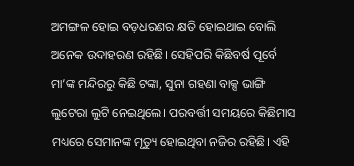ଅମଙ୍ଗଳ ହୋଇ ବଡ଼ଧରଣର କ୍ଷତି ହୋଇଥାଇ ବୋଲି ଅନେକ ଉଦାହରଣ ରହିଛି। ସେହିପରି କିଛିବର୍ଷ ପୂର୍ବେ ମା’ଙ୍କ ମନ୍ଦିରରୁ କିଛି ଟଙ୍କା, ସୁନା ଗହଣା ବାକ୍ସ ଭାଙ୍ଗି ଲୁଟେରା ଲୁଟି ନେଇଥିଲେ। ପରବର୍ତ୍ତୀ ସମୟରେ କିଛିମାସ ମଧ୍ୟରେ ସେମାନଙ୍କ ମୃତ୍ୟୁ ହୋଇଥିବା ନଜିର ରହିଛି। ଏହି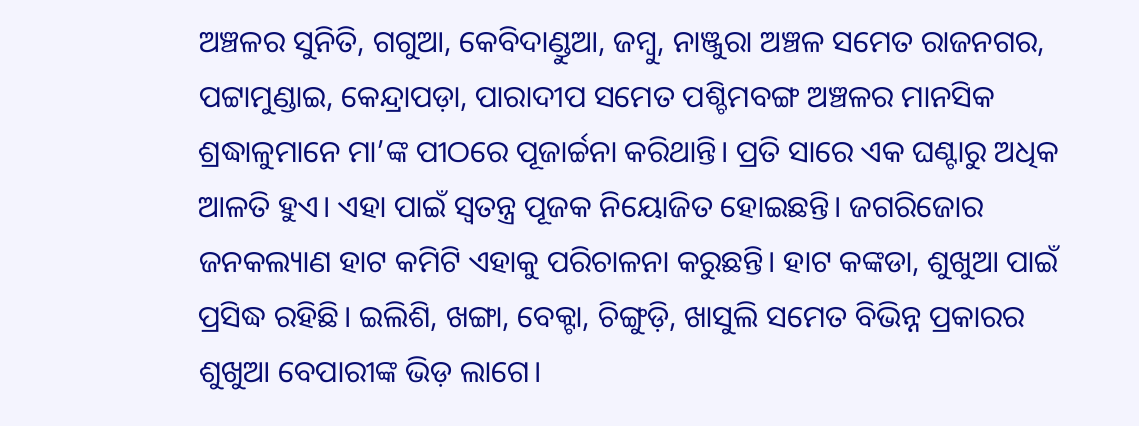ଅଞ୍ଚଳର ସୁନିତି, ଗଗୁଆ, କେବିଦାଣ୍ଡୁଆ, ଜମ୍ବୁ, ନାଞ୍ଜୁରା ଅଞ୍ଚଳ ସମେତ ରାଜନଗର, ପଟ୍ଟାମୁଣ୍ଡାଇ, କେନ୍ଦ୍ରାପଡ଼ା, ପାରାଦୀପ ସମେତ ପଶ୍ଚିମବଙ୍ଗ ଅଞ୍ଚଳର ମାନସିକ ଶ୍ରଦ୍ଧାଳୁମାନେ ମା’ଙ୍କ ପୀଠରେ ପୂଜାର୍ଚ୍ଚନା କରିଥାନ୍ତି। ପ୍ରତି ସାରେ ଏକ ଘଣ୍ଟାରୁ ଅଧିକ ଆଳତି ହୁଏ। ଏହା ପାଇଁ ସ୍ବତନ୍ତ୍ର ପୂଜକ ନିୟୋଜିତ ହୋଇଛନ୍ତି। ଜଗରିଜୋର ଜନକଲ୍ୟାଣ ହାଟ କମିଟି ଏହାକୁ ପରିଚାଳନା କରୁଛନ୍ତି। ହାଟ କଙ୍କଡା, ଶୁଖୁଆ ପାଇଁ ପ୍ରସିଦ୍ଧ ରହିଛି। ଇଲିଶି, ଖଙ୍ଗା, ବେକ୍ଟା, ଚିଙ୍ଗୁଡ଼ି, ଖାସୁଲି ସମେତ ବିଭିନ୍ନ ପ୍ରକାରର ଶୁଖୁଆ ବେପାରୀଙ୍କ ଭିଡ଼ ଲାଗେ।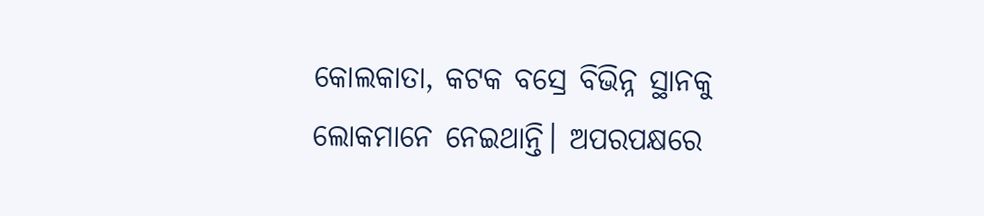କୋଲକାତା, କଟକ ବସ୍ରେ ବିଭିନ୍ନ ସ୍ଥାନକୁ ଲୋକମାନେ ନେଇଥାନ୍ତି। ଅପରପକ୍ଷରେ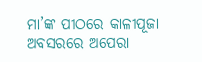ମା’ଙ୍କ ପୀଠରେ କାଳୀପୂଜା ଅବସରରେ ଅପେରା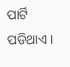ପାର୍ଟି ପଡିଥାଏ।